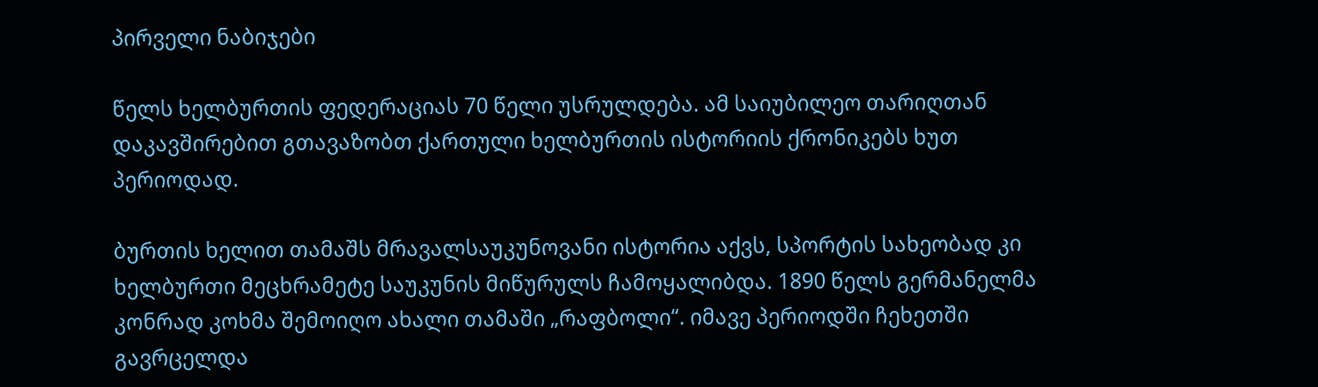პირველი ნაბიჯები

წელს ხელბურთის ფედერაციას 70 წელი უსრულდება. ამ საიუბილეო თარიღთან დაკავშირებით გთავაზობთ ქართული ხელბურთის ისტორიის ქრონიკებს ხუთ პერიოდად.

ბურთის ხელით თამაშს მრავალსაუკუნოვანი ისტორია აქვს, სპორტის სახეობად კი ხელბურთი მეცხრამეტე საუკუნის მიწურულს ჩამოყალიბდა. 1890 წელს გერმანელმა კონრად კოხმა შემოიღო ახალი თამაში „რაფბოლი“. იმავე პერიოდში ჩეხეთში გავრცელდა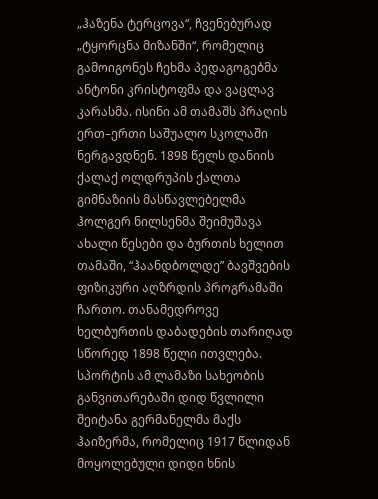„ჰაზენა ტერცოვა“, ჩვენებურად „ტყორცნა მიზანში“, რომელიც გამოიგონეს ჩეხმა პედაგოგებმა ანტონი კრისტოფმა და ვაცლავ კარასმა. ისინი ამ თამაშს პრაღის ერთ–ერთი საშუალო სკოლაში ნერგავდნენ. 1898 წელს დანიის ქალაქ ოლდრუპის ქალთა გიმნაზიის მასწავლებელმა ჰოლგერ ნილსენმა შეიმუშავა ახალი წესები და ბურთის ხელით თამაში, “ჰაანდბოლდე” ბავშვების ფიზიკური აღზრდის პროგრამაში ჩართო. თანამედროვე ხელბურთის დაბადების თარიღად სწორედ 1898 წელი ითვლება. სპორტის ამ ლამაზი სახეობის განვითარებაში დიდ წვლილი შეიტანა გერმანელმა მაქს ჰაიზერმა, რომელიც 1917 წლიდან მოყოლებული დიდი ხნის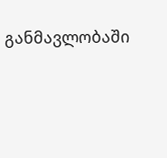განმავლობაში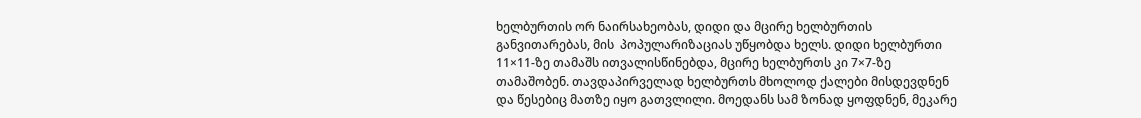ხელბურთის ორ ნაირსახეობას, დიდი და მცირე ხელბურთის განვითარებას, მის  პოპულარიზაციას უწყობდა ხელს. დიდი ხელბურთი 11×11-ზე თამაშს ითვალისწინებდა, მცირე ხელბურთს კი 7×7-ზე თამაშობენ. თავდაპირველად ხელბურთს მხოლოდ ქალები მისდევდნენ და წესებიც მათზე იყო გათვლილი. მოედანს სამ ზონად ყოფდნენ, მეკარე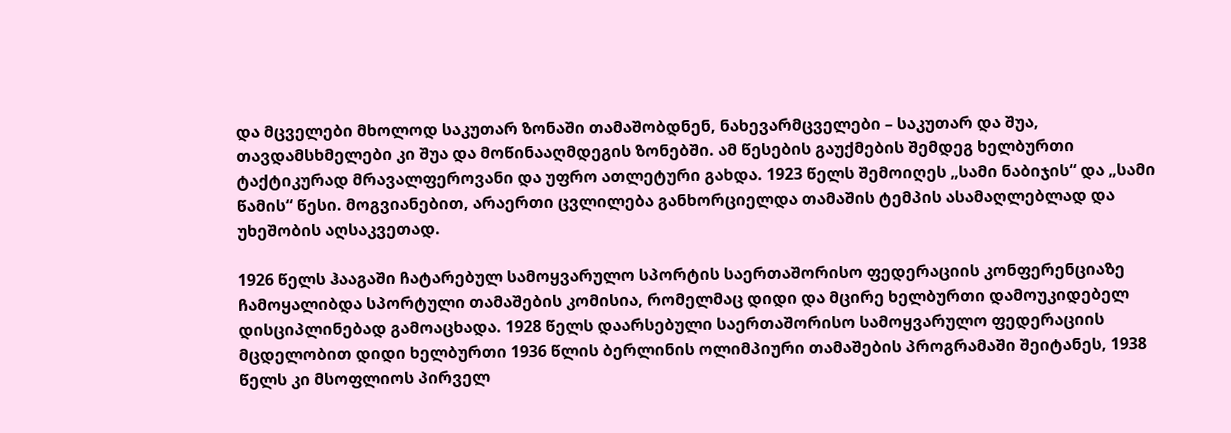და მცველები მხოლოდ საკუთარ ზონაში თამაშობდნენ, ნახევარმცველები – საკუთარ და შუა, თავდამსხმელები კი შუა და მოწინააღმდეგის ზონებში. ამ წესების გაუქმების შემდეგ ხელბურთი ტაქტიკურად მრავალფეროვანი და უფრო ათლეტური გახდა. 1923 წელს შემოიღეს „სამი ნაბიჯის“ და „სამი წამის“ წესი. მოგვიანებით, არაერთი ცვლილება განხორციელდა თამაშის ტემპის ასამაღლებლად და უხეშობის აღსაკვეთად.

1926 წელს ჰააგაში ჩატარებულ სამოყვარულო სპორტის საერთაშორისო ფედერაციის კონფერენციაზე ჩამოყალიბდა სპორტული თამაშების კომისია, რომელმაც დიდი და მცირე ხელბურთი დამოუკიდებელ დისციპლინებად გამოაცხადა. 1928 წელს დაარსებული საერთაშორისო სამოყვარულო ფედერაციის მცდელობით დიდი ხელბურთი 1936 წლის ბერლინის ოლიმპიური თამაშების პროგრამაში შეიტანეს, 1938 წელს კი მსოფლიოს პირველ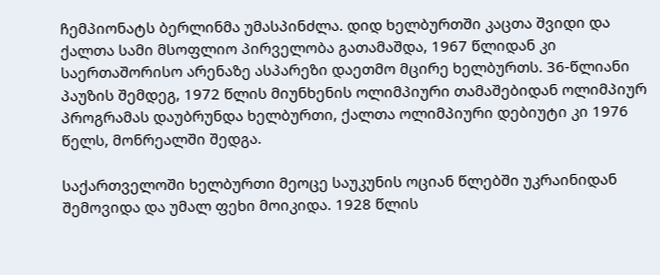ჩემპიონატს ბერლინმა უმასპინძლა. დიდ ხელბურთში კაცთა შვიდი და ქალთა სამი მსოფლიო პირველობა გათამაშდა, 1967 წლიდან კი საერთაშორისო არენაზე ასპარეზი დაეთმო მცირე ხელბურთს. 36-წლიანი პაუზის შემდეგ, 1972 წლის მიუნხენის ოლიმპიური თამაშებიდან ოლიმპიურ პროგრამას დაუბრუნდა ხელბურთი, ქალთა ოლიმპიური დებიუტი კი 1976 წელს, მონრეალში შედგა.

საქართველოში ხელბურთი მეოცე საუკუნის ოციან წლებში უკრაინიდან შემოვიდა და უმალ ფეხი მოიკიდა. 1928 წლის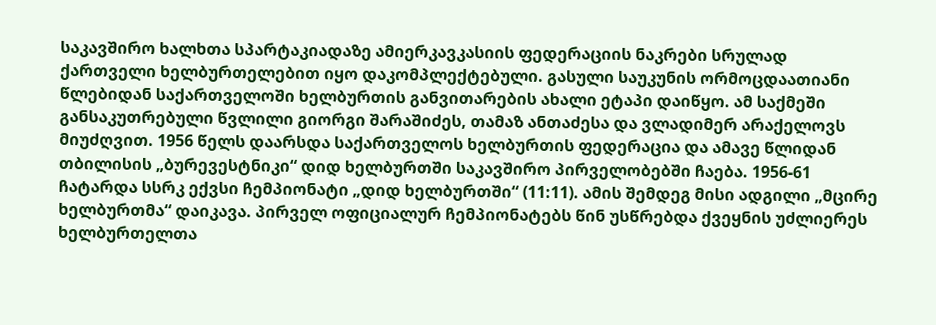საკავშირო ხალხთა სპარტაკიადაზე ამიერკავკასიის ფედერაციის ნაკრები სრულად ქართველი ხელბურთელებით იყო დაკომპლექტებული. გასული საუკუნის ორმოცდაათიანი წლებიდან საქართველოში ხელბურთის განვითარების ახალი ეტაპი დაიწყო. ამ საქმეში განსაკუთრებული წვლილი გიორგი შარაშიძეს, თამაზ ანთაძესა და ვლადიმერ არაქელოვს მიუძღვით. 1956 წელს დაარსდა საქართველოს ხელბურთის ფედერაცია და ამავე წლიდან თბილისის „ბურევესტნიკი“ დიდ ხელბურთში საკავშირო პირველობებში ჩაება. 1956-61 ჩატარდა სსრკ ექვსი ჩემპიონატი „დიდ ხელბურთში“ (11:11). ამის შემდეგ მისი ადგილი „მცირე ხელბურთმა“ დაიკავა. პირველ ოფიციალურ ჩემპიონატებს წინ უსწრებდა ქვეყნის უძლიერეს ხელბურთელთა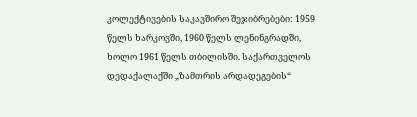კოლექტივების საკავშირო შეჯიბრებები: 1959 წელს ხარკოვში, 1960 წელს ლენინგრადში, ხოლო 1961 წელს თბილისში. საქართველოს დედაქალაქში „ზამთრის არდადეგების“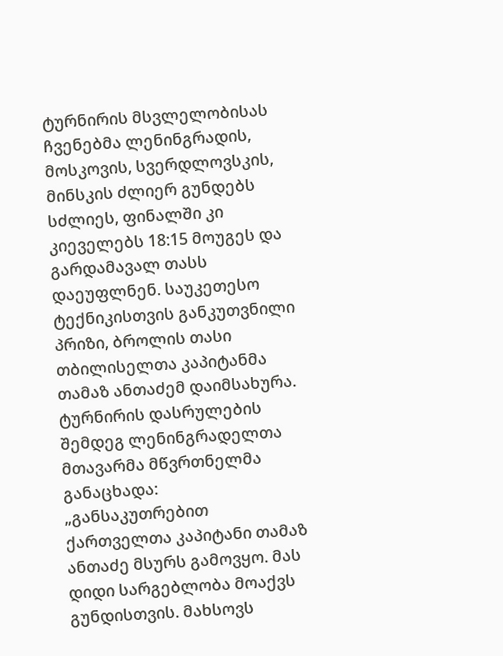ტურნირის მსვლელობისას ჩვენებმა ლენინგრადის, მოსკოვის, სვერდლოვსკის, მინსკის ძლიერ გუნდებს სძლიეს, ფინალში კი კიეველებს 18:15 მოუგეს და გარდამავალ თასს დაეუფლნენ. საუკეთესო ტექნიკისთვის განკუთვნილი პრიზი, ბროლის თასი თბილისელთა კაპიტანმა თამაზ ანთაძემ დაიმსახურა. ტურნირის დასრულების შემდეგ ლენინგრადელთა მთავარმა მწვრთნელმა განაცხადა:  „განსაკუთრებით ქართველთა კაპიტანი თამაზ ანთაძე მსურს გამოვყო. მას დიდი სარგებლობა მოაქვს გუნდისთვის. მახსოვს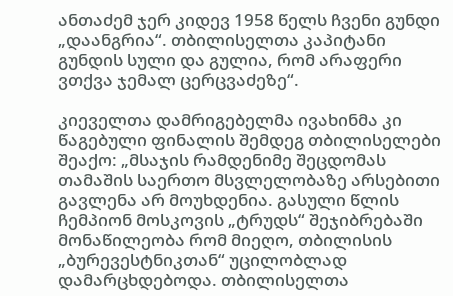ანთაძემ ჯერ კიდევ 1958 წელს ჩვენი გუნდი „დაანგრია“. თბილისელთა კაპიტანი გუნდის სული და გულია, რომ არაფერი ვთქვა ჯემალ ცერცვაძეზე“.

კიეველთა დამრიგებელმა ივახინმა კი წაგებული ფინალის შემდეგ თბილისელები შეაქო: „მსაჯის რამდენიმე შეცდომას თამაშის საერთო მსვლელობაზე არსებითი გავლენა არ მოუხდენია. გასული წლის ჩემპიონ მოსკოვის „ტრუდს“ შეჯიბრებაში მონაწილეობა რომ მიეღო, თბილისის „ბურევესტნიკთან“ უცილობლად დამარცხდებოდა. თბილისელთა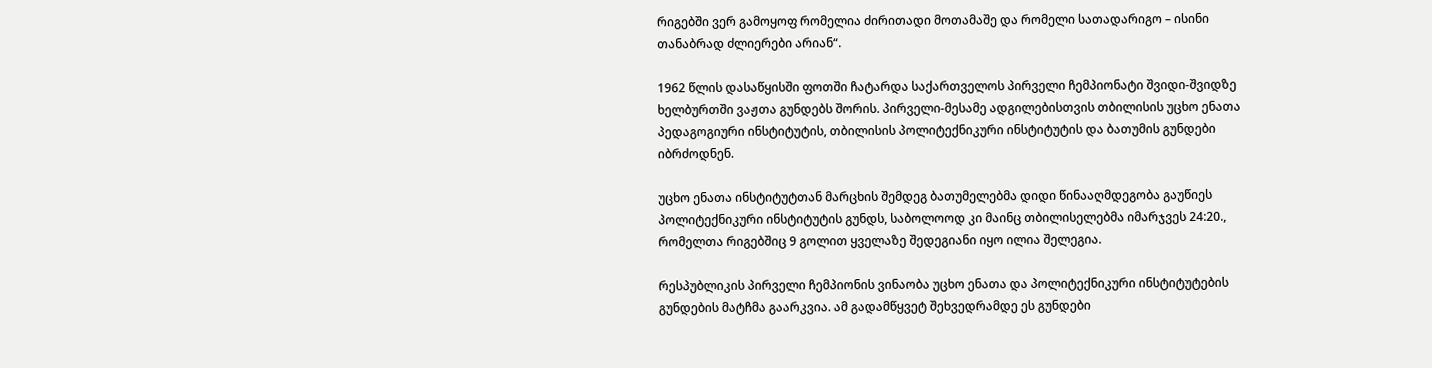რიგებში ვერ გამოყოფ რომელია ძირითადი მოთამაშე და რომელი სათადარიგო – ისინი თანაბრად ძლიერები არიან“.

1962 წლის დასაწყისში ფოთში ჩატარდა საქართველოს პირველი ჩემპიონატი შვიდი-შვიდზე ხელბურთში ვაჟთა გუნდებს შორის. პირველი-მესამე ადგილებისთვის თბილისის უცხო ენათა პედაგოგიური ინსტიტუტის, თბილისის პოლიტექნიკური ინსტიტუტის და ბათუმის გუნდები იბრძოდნენ.

უცხო ენათა ინსტიტუტთან მარცხის შემდეგ ბათუმელებმა დიდი წინააღმდეგობა გაუწიეს პოლიტექნიკური ინსტიტუტის გუნდს, საბოლოოდ კი მაინც თბილისელებმა იმარჯვეს 24:20., რომელთა რიგებშიც 9 გოლით ყველაზე შედეგიანი იყო ილია შელეგია.

რესპუბლიკის პირველი ჩემპიონის ვინაობა უცხო ენათა და პოლიტექნიკური ინსტიტუტების გუნდების მატჩმა გაარკვია. ამ გადამწყვეტ შეხვედრამდე ეს გუნდები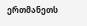ერთმანეთს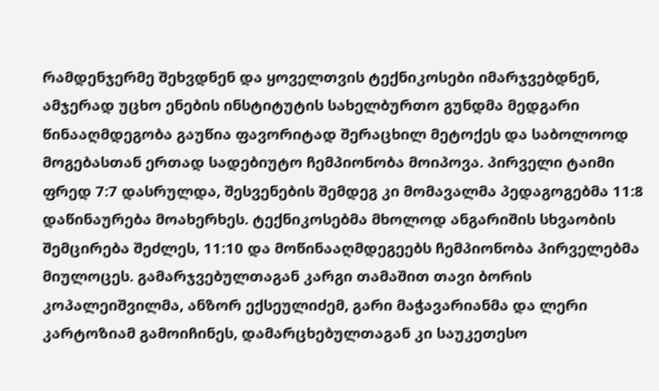რამდენჯერმე შეხვდნენ და ყოველთვის ტექნიკოსები იმარჯვებდნენ, ამჯერად უცხო ენების ინსტიტუტის სახელბურთო გუნდმა მედგარი წინააღმდეგობა გაუწია ფავორიტად შერაცხილ მეტოქეს და საბოლოოდ მოგებასთან ერთად სადებიუტო ჩემპიონობა მოიპოვა. პირველი ტაიმი ფრედ 7:7 დასრულდა, შესვენების შემდეგ კი მომავალმა პედაგოგებმა 11:8 დაწინაურება მოახერხეს. ტექნიკოსებმა მხოლოდ ანგარიშის სხვაობის შემცირება შეძლეს, 11:10 და მოწინააღმდეგეებს ჩემპიონობა პირველებმა მიულოცეს. გამარჯვებულთაგან კარგი თამაშით თავი ბორის კოპალეიშვილმა, ანზორ ექსეულიძემ, გარი მაჭავარიანმა და ლერი კარტოზიამ გამოიჩინეს, დამარცხებულთაგან კი საუკეთესო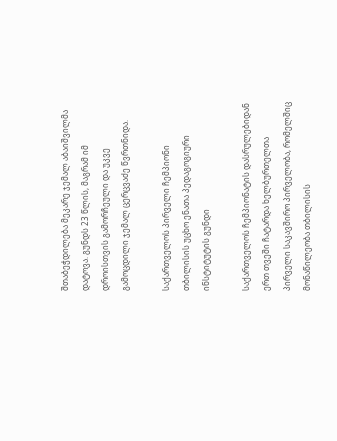შთაბეჭდილება მეკარე ჯემალ აბაიშვილმა დატოვა. გუნდს 23 წლის, მაგრამ იმ დროისთვის გამორჩეული და უკვე გამოცდილი ჯემალ ცერცვაძე წვრთნიდა.

საქართველოს პირველი ჩემპიონი თბილისის უცხო ენათა პედაგოგიური ინსტიტუტის გუნდი

საქართველოს ჩემპიონატის დასრულებიდან ერთ თვეში ჩატარდა ხელბურთელთა პირველი საკავშირო პირველობა, რომელშიც მონაწილეობა თბილისის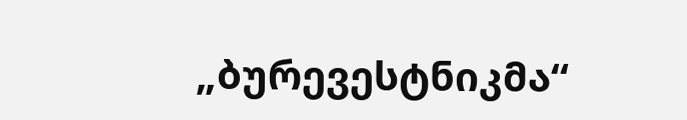„ბურევესტნიკმა“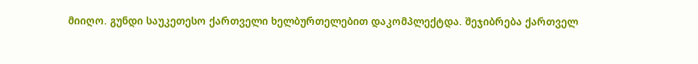მიიღო. გუნდი საუკეთესო ქართველი ხელბურთელებით დაკომპლექტდა. შეჯიბრება ქართველ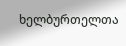ხელბურთელთა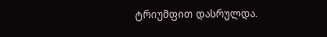ტრიუმფით დასრულდა.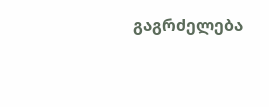გაგრძელება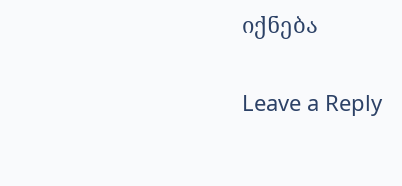იქნება

Leave a Reply